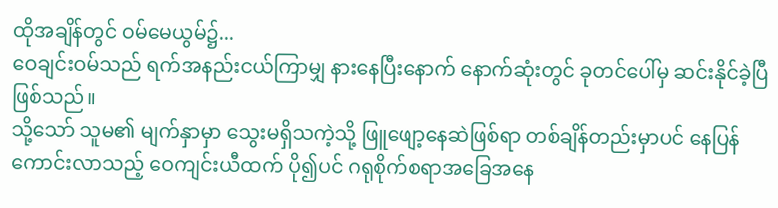ထိုအချိန်တွင် ဝမ်မေယွမ်၌...
ဝေချင်းဝမ်သည် ရက်အနည်းငယ်ကြာမျှ နားနေပြီးနောက် နောက်ဆုံးတွင် ခုတင်ပေါ်မှ ဆင်းနိုင်ခဲ့ပြီဖြစ်သည်။
သို့သော် သူမ၏ မျက်နှာမှာ သွေးမရှိသကဲ့သို့ ဖြူဖျော့နေဆဲဖြစ်ရာ တစ်ချိန်တည်းမှာပင် နေပြန်ကောင်းလာသည့် ဝေကျင်းယီထက် ပို၍ပင် ဂရုစိုက်စရာအခြေအနေ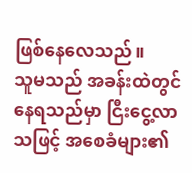ဖြစ်နေလေသည်။
သူမသည် အခန်းထဲတွင် နေရသည်မှာ ငြီးငွေ့လာသဖြင့် အစေခံများ၏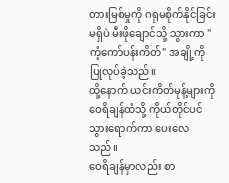တားမြစ်မှုကို ဂရုမစိုက်နိုင်ခြင်းမရှိပဲ မီးဖိုချောင်သို့ သွားကာ "ကံ့ကော်ပန်းကိတ်" အချို့ကို ပြုလုပ်ခဲ့သည်။
ထို့နောက် ယင်းကိတ်မုန့်များကို ဝေရိချန်ထံသို့ ကိုယ်တိုင်ပင် သွားရောက်ကာ ပေးလေသည်။
ဝေရိချန်မှာလည်း စာ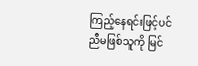ကြည့်နေရင်းဖြင့်ပင် ညီမဖြစ်သူကို မြင်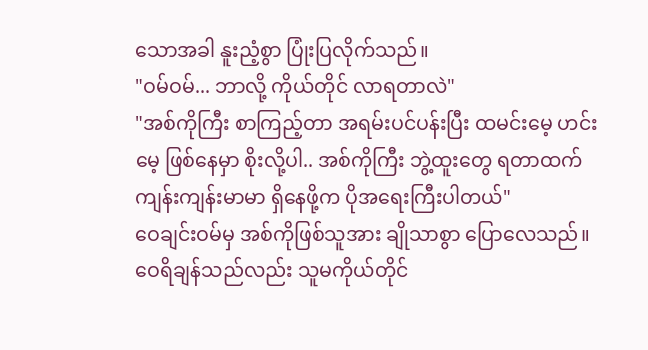သောအခါ နူးညံ့စွာ ပြုံးပြလိုက်သည်။
"ဝမ်ဝမ်... ဘာလို့ ကိုယ်တိုင် လာရတာလဲ"
"အစ်ကိုကြီး စာကြည့်တာ အရမ်းပင်ပန်းပြီး ထမင်းမေ့ ဟင်းမေ့ ဖြစ်နေမှာ စိုးလို့ပါ.. အစ်ကိုကြီး ဘွဲ့ထူးတွေ ရတာထက် ကျန်းကျန်းမာမာ ရှိနေဖို့က ပိုအရေးကြီးပါတယ်"
ဝေချင်းဝမ်မှ အစ်ကိုဖြစ်သူအား ချိုသာစွာ ပြောလေသည်။
ဝေရိချန်သည်လည်း သူမကိုယ်တိုင်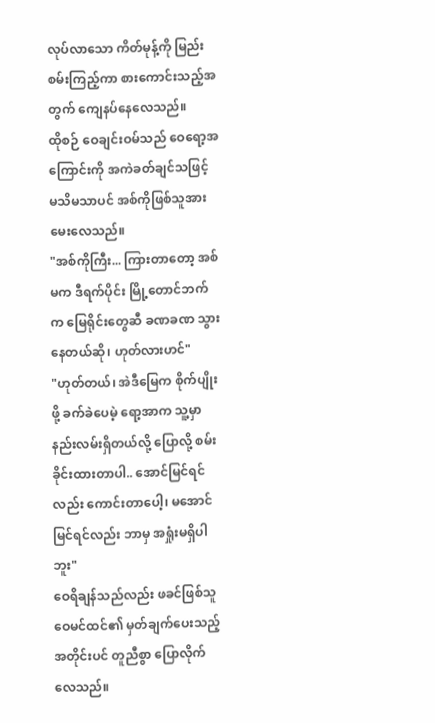လုပ်လာသော ကိတ်မုန့်ကို မြည်းစမ်းကြည့်ကာ စားကောင်းသည့်အတွက် ကျေနပ်နေလေသည်။
ထိုစဉ် ဝေချင်းဝမ်သည် ဝေရော့အကြောင်းကို အကဲခတ်ချင်သဖြင့် မသိမသာပင် အစ်ကိုဖြစ်သူအား မေးလေသည်။
"အစ်ကိုကြီး... ကြားတာတော့ အစ်မက ဒီရက်ပိုင်း မြို့တောင်ဘက်က မြေရိုင်းတွေဆီ ခဏခဏ သွားနေတယ်ဆို၊ ဟုတ်လားဟင်"
"ဟုတ်တယ်၊ အဲဒီမြေက စိုက်ပျိုးဖို့ ခက်ခဲပေမဲ့ ရော့အာက သူ့မှာ နည်းလမ်းရှိတယ်လို့ ပြောလို့ စမ်းခိုင်းထားတာပါ.. အောင်မြင်ရင်လည်း ကောင်းတာပေါ့၊ မအောင်မြင်ရင်လည်း ဘာမှ အရှုံးမရှိပါဘူး"
ဝေရိချန်သည်လည်း ဖခင်ဖြစ်သူ ဝေမင်ထင်၏ မှတ်ချက်ပေးသည့်အတိုင်းပင် တူညီစွာ ပြောလိုက်လေသည်။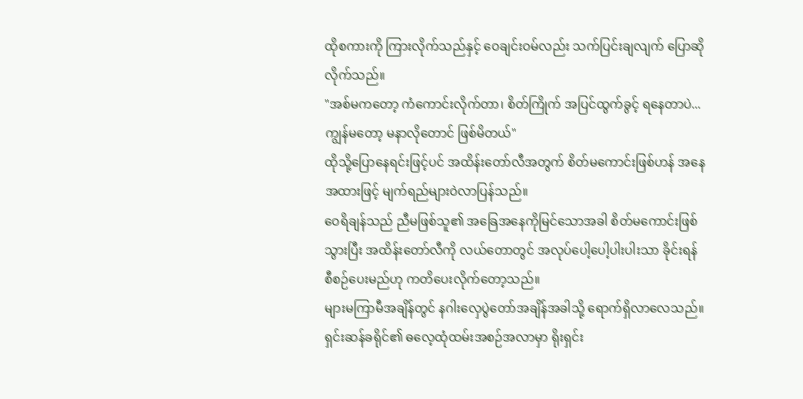ထိုစကားကို ကြားလိုက်သည်နှင့် ဝေချင်းဝမ်လည်း သက်ပြင်းချလျက် ပြောဆိုလိုက်သည်။
"အစ်မကတော့ ကံကောင်းလိုက်တာ၊ စိတ်ကြိုက် အပြင်ထွက်ခွင့် ရနေတာပဲ... ကျွန်မတော့ မနာလိုတောင် ဖြစ်မိတယ်"
ထိုသို့ပြောနေရင်းဖြင့်ပင် အထိန်းတော်လီအတွက် စိတ်မကောင်းဖြစ်ဟန် အနေအထားဖြင့် မျက်ရည်များဝဲလာပြန်သည်။
ဝေရိချန်သည် ညီမဖြစ်သူ၏ အခြေအနေကိုမြင်သောအခါ စိတ်မကောင်းဖြစ်သွားပြီး အထိန်းတော်လီကို လယ်တောတွင် အလုပ်ပေါ့ပေါ့ပါးပါးသာ ခိုင်းရန် စီစဉ်ပေးမည်ဟု ကတိပေးလိုက်တော့သည်။
များမကြာမီအချိန်တွင် နဂါးလှေပွဲတော်အချိန်အခါသို့ ရောက်ရှိလာလေသည်။
ရှင်းဆန်ခရိုင်၏ ဓလေ့ထုံထမ်းအစဉ်အလာမှာ ရိုးရှင်း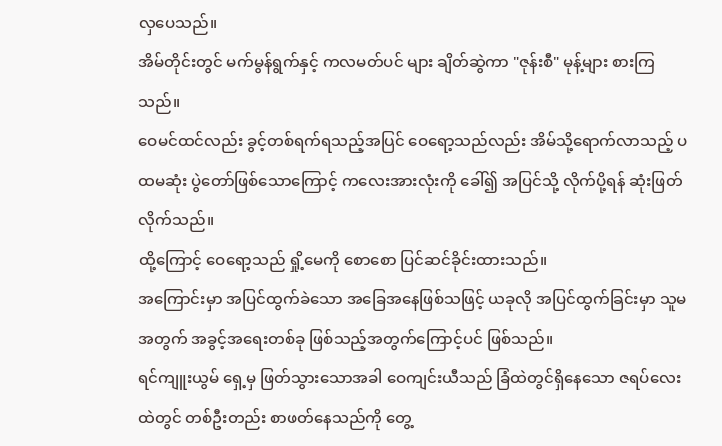လှပေသည်။
အိမ်တိုင်းတွင် မက်မွန်ရွက်နှင့် ကလမတ်ပင် များ ချိတ်ဆွဲကာ "ဇုန်းစီ" မုန့်များ စားကြသည်။
ဝေမင်ထင်လည်း ခွင့်တစ်ရက်ရသည့်အပြင် ဝေရော့သည်လည်း အိမ်သို့ရောက်လာသည့် ပထမဆုံး ပွဲတော်ဖြစ်သောကြောင့် ကလေးအားလုံးကို ခေါ်၍ အပြင်သို့ လိုက်ပို့ရန် ဆုံးဖြတ်လိုက်သည်။
ထို့ကြောင့် ဝေရော့သည် ရှို့မေကို စောစော ပြင်ဆင်ခိုင်းထားသည်။
အကြောင်းမှာ အပြင်ထွက်ခဲသော အခြေအနေဖြစ်သဖြင့် ယခုလို အပြင်ထွက်ခြင်းမှာ သူမအတွက် အခွင့်အရေးတစ်ခု ဖြစ်သည့်အတွက်ကြောင့်ပင် ဖြစ်သည်။
ရင်ကျူးယွမ် ရှေ့မှ ဖြတ်သွားသောအခါ ဝေကျင်းယီသည် ခြံထဲတွင်ရှိနေသော ဇရပ်လေးထဲတွင် တစ်ဦးတည်း စာဖတ်နေသည်ကို တွေ့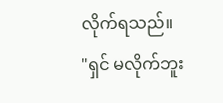လိုက်ရသည်။
"ရှင် မလိုက်ဘူး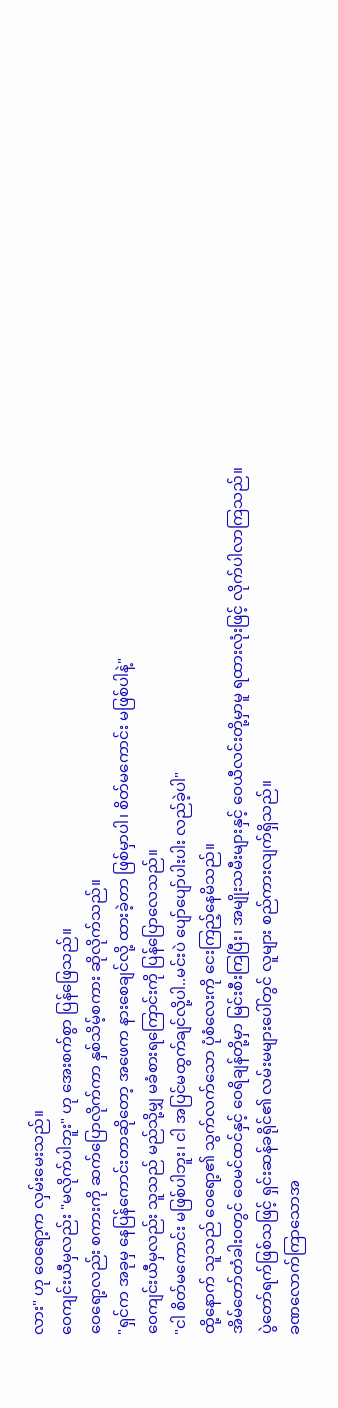လား" ဟု ဝေရော့က လှမ်းမေးသည်။
ဝေကျင်းယီမှလည်း "မလိုက်ပါဘူး" ဟု အေးစက်စွာ ပြန်ဖြေသည်။
ဝေရော့လည်း စကားကို ဆက်ပြောလိုက်ကာ နှစ်သိမ့်စကား ဆိုလိုက်သည်။
"ရှင်က အခုမှ နေပြန်ကောင်းတာဆိုတော့ အဖေက နားစေချင်လို့ ထားခဲ့တာ ဖြစ်မှာပါ၊ စိတ်မကောင်း မဖြစ်ပါနဲ့"
ဝေကျင်းယီမှလည်း သူသည် မည်သို့မျှ မခံစားရကြောင်းကို ပြန်ပြောလေသည်။
"ငါ စိတ်မကောင်း မဖြစ်ပါဘူး၊ ငါ အပြင်မထွက်ချင်လို့ပါ..မင်းပဲ ပျော်ပျော်ပါးပါး လည်ခဲ့ပါ"
ထို့နောက် သူသည် ဝေရော့၏ သွက်လက်သော ပုံစံလေးကို ငေးကြည့်နေမိသည်။
အိမ်တော်တံခါးဝတွင် ဝေမင်ထင်နှင့် ဝေရိချန်တို့မှာ မြင်းစီးကြပြီး၊ အမျိုးသမီးများနှင့် ဝေယီလင်းတို့မှာမူ ရထားလုံးဖြင့် လိုက်ပါလာကြသည်။
ပွဲတော်ရက်ဖြစ်သဖြင့် ရှင်းဆန်ခရိုင်၏ လမ်းမများပေါ်တွင် လူများ စည်ကားလျက်ရှိသည်။
ခဏလောက်ကြာသောအ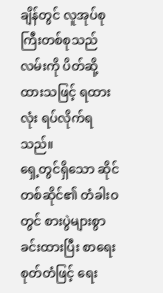ချိန်တွင် လူအုပ်စုကြီးတစ်စုသည် လမ်းကို ပိတ်ဆို့ထားသဖြင့် ရထားလုံး ရပ်လိုက်ရသည်။
ရှေ့တွင်ရှိသော ဆိုင်တစ်ဆိုင်၏ တံခါးဝတွင် စားပွဲများစွာ ခင်းထားပြီး စာရေးစုတ်တံဖြင့် ရေး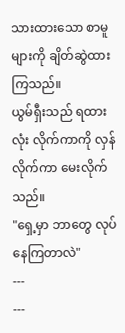သားထားသော စာမူများကို ချိတ်ဆွဲထားကြသည်။
ယွမ်ရှီးသည် ရထားလုံး လိုက်ကာကို လှန်လိုက်ကာ မေးလိုက်သည်။
"ရှေ့မှာ ဘာတွေ လုပ်နေကြတာလဲ"
---
---